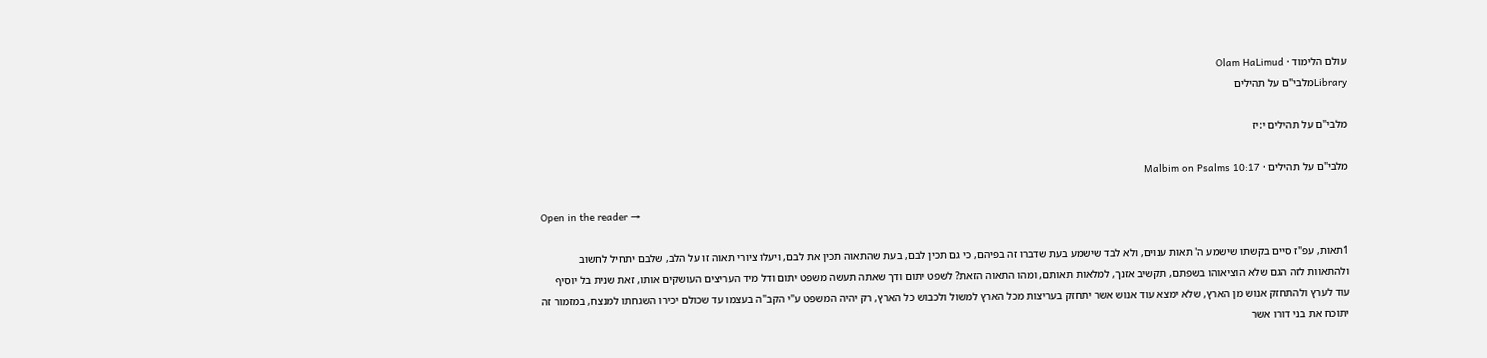עולם הלימוד · Olam HaLimud
Libraryמלבי"ם על תהילים

מלבי"ם על תהילים י:יז

מלבי"ם על תהילים · Malbim on Psalms 10:17

Open in the reader →

1תאות, עפ"ז סיים בקשתו שישמע ה' תאות ענוים, ולא לבד שישמע בעת שדברו זה בפיהם, כי גם תכין לבם, בעת שהתאוה תכין את לבם, ויעלו ציורי תאוה זו על הלב, שלבם יתחיל לחשוב ולהתאוות לזה הגם שלא הוציאוהו בשפתם, תקשיב אזנך, למלאות תאותם, ומהו התאוה הזאת? לשפט יתום ודך שאתה תעשה משפט יתום ודל מיד העריצים העושקים אותו, זאת שנית בל יוסיף עוד לערץ ולהתחזק אנוש מן הארץ, שלא ימצא עוד אנוש אשר יתחזק בעריצות מכל הארץ למשול ולכבוש כל הארץ, רק יהיה המשפט ע"י הקב"ה בעצמו עד שכולם יכירו השגחתו למנצח, במזמור זה יתוכח את בני דורו אשר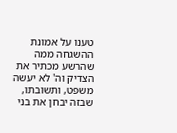טענו על אמונת ההשגחה ממה שהרשע מכתיר את הצדיק וה' לא יעשה משפט, ותשובתו, שבזה יבחן את בני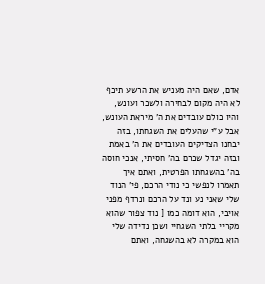אדם, שאם היה מעניש את הרשע תיכף לא היה מקום לבחירה ולשכר ועונש, והיו כולם עובדים את ה' מיראת העונש, אבל ע"י שהעלים את השגחתו, בזה יבחנו הצדיקים העובדים את ה' באמת ובזה יגדל שכרם בה' חסיתי, אנכי חוסה בה' בהשגחתו הפרטית, ואתם איך תאמרו לנפשי כי נודי הרכם, פי' הנוד שלי שאני נע ונד על הרכם ונרדף מפני אויבי, הוא דומה כמו [ נוד צפור שהוא מקריי בלתי השגחיי ושכן נדידה שלי הוא במקרה לא בהשגחה, ואתם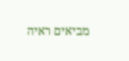מביאים ראיה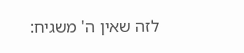לזה שאין ה' משגיח: